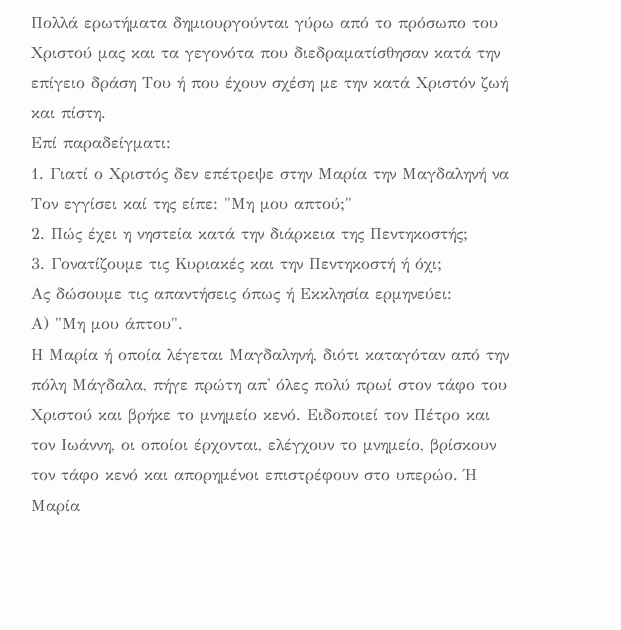Πολλά ερωτήματα δημιουργούνται γύρω από το πρόσωπο του Χριστού μας και τα γεγονότα που διεδραματίσθησαν κατά την επίγειο δράση Του ή που έχουν σχέση με την κατά Χριστόν ζωή και πίστη.
Επί παραδείγματι:
1. Γιατί ο Χριστός δεν επέτρεψε στην Μαρία την Μαγδαληνή να Τον εγγίσει καί της είπε: "Μη μου απτού;"
2. Πώς έχει η νηστεία κατά την διάρκεια της Πεντηκοστής;
3. Γονατίζουμε τις Κυριακές και την Πεντηκοστή ή όχι;
Ας δώσουμε τις απαντήσεις όπως ή Εκκλησία ερμηνεύει:
Α) "Μη μου άπτου".
Η Μαρία ή οποία λέγεται Μαγδαληνή, διότι καταγόταν από την πόλη Μάγδαλα, πήγε πρώτη απ' όλες πολύ πρωί στον τάφο του Χριστού και βρήκε το μνημείο κενό. Ειδοποιεί τον Πέτρο και τον Ιωάννη, οι οποίοι έρχονται, ελέγχουν το μνημείο, βρίσκουν τον τάφο κενό και απορημένοι επιστρέφουν στο υπερώο. Ή Μαρία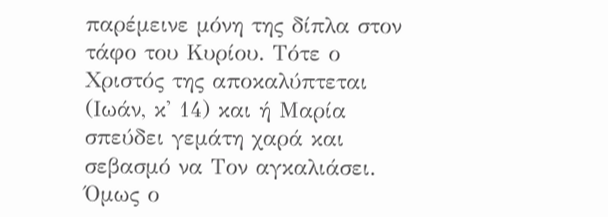παρέμεινε μόνη της δίπλα στον τάφο του Κυρίου. Τότε ο Χριστός της αποκαλύπτεται (Ιωάν, κ' 14) και ή Μαρία σπεύδει γεμάτη χαρά και σεβασμό να Τον αγκαλιάσει. Όμως ο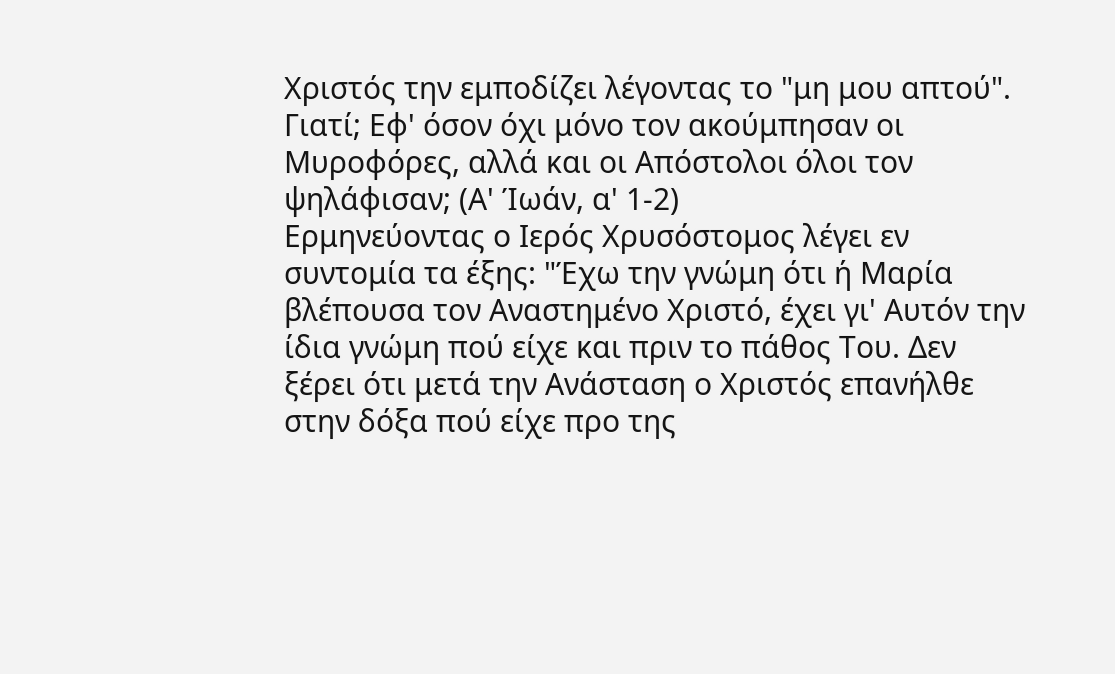Χριστός την εμποδίζει λέγοντας το "μη μου απτού". Γιατί; Εφ' όσον όχι μόνο τον ακούμπησαν οι Μυροφόρες, αλλά και οι Απόστολοι όλοι τον ψηλάφισαν; (Α' Ίωάν, α' 1-2)
Ερμηνεύοντας ο Ιερός Χρυσόστομος λέγει εν συντομία τα έξης: "Έχω την γνώμη ότι ή Μαρία βλέπουσα τον Αναστημένο Χριστό, έχει γι' Αυτόν την ίδια γνώμη πού είχε και πριν το πάθος Του. Δεν ξέρει ότι μετά την Ανάσταση ο Χριστός επανήλθε στην δόξα πού είχε προ της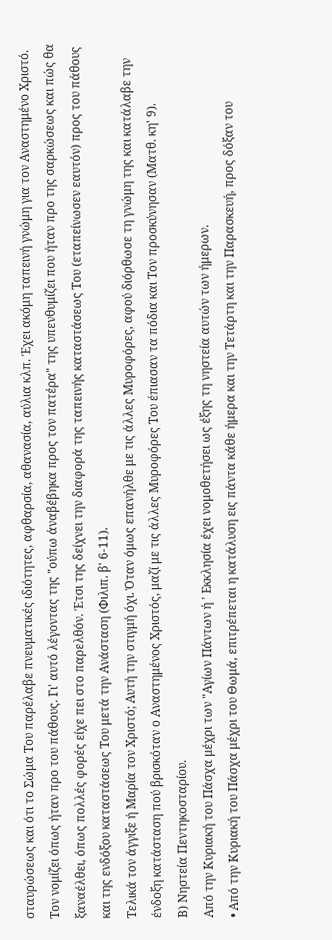σταυρώσεως και ότι το Σώμα Του παρέλαβε πνευματικές ιδιότητες, αφθαρσία, αθανασία, αύλια κλπ. Έχει ακόμη ταπεινή γνώμη για τον Αναστημένο Χριστό. Τον νομίζει όπως ήταν προ του πάθους. Γι' αυτό λέγοντας της "ούπω άναβέβηκα προς τον πατέρα" της υπενθυμίζει που ήταν προ της σαρκώσεως και πώς θα ξαναέλθει, όπως πολλές φορές είχε πει στο παρελθόν. Έτσι της δείχνει την διαφορά της ταπεινής καταστάσεως Του (εταπείνωσεν εαυτόν) προς του πάθους και της ενδόξου καταστάσεως Του μετά την Ανάσταση (Φιλιπ. β' 6-11).
Τελικά τον άγγιξε ή Μαρία τον Χριστό; Αυτή την στιγμή όχι. Όταν όμως επανήλθε με τις άλλες Μυροφόρες, αφού διόρθωσε τη γνώμη της και κατάλαβε την ένδοξη κατάσταση πού βρισκόταν ο Αναστημένος Χριστός, μαζί με τις άλλες Μυροφόρες Του έπιασαν τα πόδια και Τον προσκύνησαν (Ματθ. κη' 9).
Β) Νηστεία Πεντηκοσταρίου.
Από την Κυριακή του Πάσχα μέχρι των "Αγίων Πάντων ή ' Εκκλησία έχει νομοθετήσει ως έξης τη νηστεία αυτών των ήμερων.
• Από την Κυριακή του Πάσχα μέχρι του Θωμά, επιτρέπεται η κατάλυση εις πάντα κάθε ήμερα και την Τετάρτη και την Παρασκευή, προς δόξαν του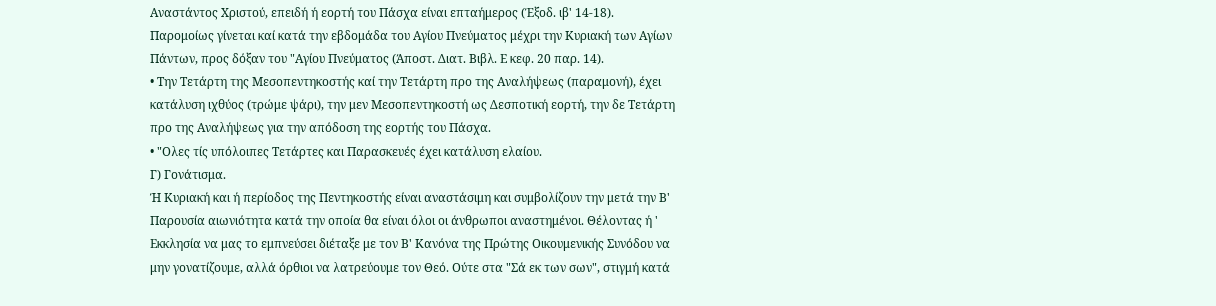Αναστάντος Χριστού, επειδή ή εορτή του Πάσχα είναι επταήμερος (Έξοδ. ιβ' 14-18). Παρομοίως γίνεται καί κατά την εβδομάδα του Αγίου Πνεύματος μέχρι την Κυριακή των Αγίων Πάντων, προς δόξαν του "Αγίου Πνεύματος (Άποστ. Διατ. Βιβλ. Ε κεφ. 20 παρ. 14).
• Την Τετάρτη της Μεσοπεντηκοστής καί την Τετάρτη προ της Αναλήψεως (παραμονή), έχει κατάλυση ιχθύος (τρώμε ψάρι), την μεν Μεσοπεντηκοστή ως Δεσποτική εορτή, την δε Τετάρτη προ της Αναλήψεως για την απόδοση της εορτής του Πάσχα.
• "Ολες τίς υπόλοιπες Τετάρτες και Παρασκευές έχει κατάλυση ελαίου.
Γ) Γονάτισμα.
Ή Κυριακή και ή περίοδος της Πεντηκοστής είναι αναστάσιμη και συμβολίζουν την μετά την Β' Παρουσία αιωνιότητα κατά την οποία θα είναι όλοι οι άνθρωποι αναστημένοι. Θέλοντας ή ' Εκκλησία να μας το εμπνεύσει διέταξε με τον Β' Κανόνα της Πρώτης Οικουμενικής Συνόδου να μην γονατίζουμε, αλλά όρθιοι να λατρεύουμε τον Θεό. Ούτε στα "Σά εκ των σων", στιγμή κατά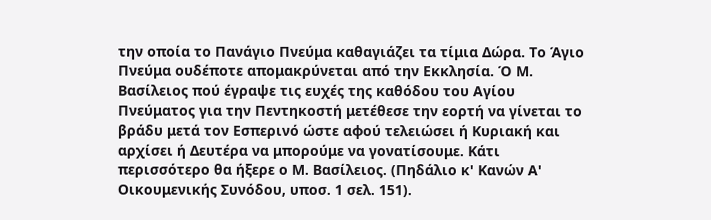την οποία το Πανάγιο Πνεύμα καθαγιάζει τα τίμια Δώρα. Το Άγιο Πνεύμα ουδέποτε απομακρύνεται από την Εκκλησία. Ό Μ. Βασίλειος πού έγραψε τις ευχές της καθόδου του Αγίου Πνεύματος για την Πεντηκοστή μετέθεσε την εορτή να γίνεται το βράδυ μετά τον Εσπερινό ώστε αφού τελειώσει ή Κυριακή και αρχίσει ή Δευτέρα να μπορούμε να γονατίσουμε. Κάτι περισσότερο θα ήξερε ο Μ. Βασίλειος. (Πηδάλιο κ' Κανών Α' Οικουμενικής Συνόδου, υποσ. 1 σελ. 151).